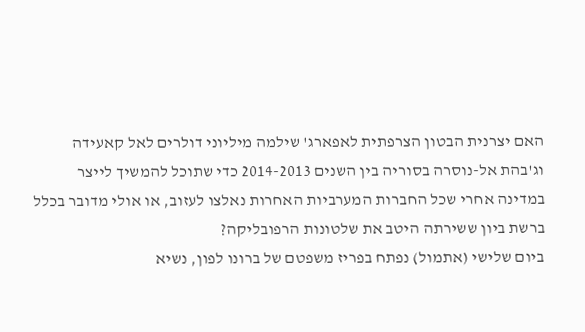האם יצרנית הבטון הצרפתית לאפארג' שילמה מיליוני דולרים לאל קאעידה וג'בהת אל-נוסרה בסוריה בין השנים 2014-2013 כדי שתוכל להמשיך לייצר במדינה אחרי שכל החברות המערביות האחרות נאלצו לעזוב, או אולי מדובר בכלל ברשת ביון ששירתה היטב את שלטונות הרפובליקה?
ביום שלישי (אתמול) נפתח בפריז משפטם של ברונו לפון, נשיא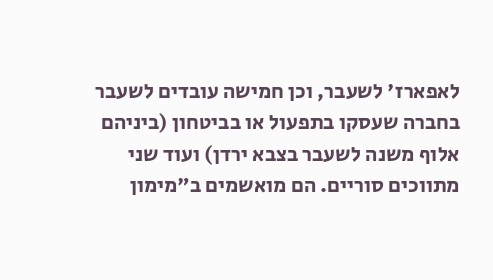לאפארז' לשעבר, וכן חמישה עובדים לשעבר בחברה שעסקו בתפעול או בביטחון (ביניהם אלוף משנה לשעבר בצבא ירדן) ועוד שני מתווכים סוריים. הם מואשמים ב"מימון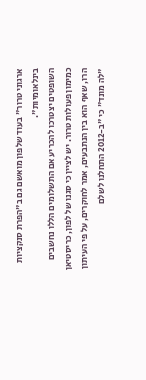ארגוני טרור" בעוד שלפון מואשם גם ב"הפרת סנקציות בינלאומיות".
השופטים יצטרכו להכריע אם התשלומים הללו נחשבים כמימון פעולות טרור. יש לציין כי סגנו של לפון, כריסטיאן הרו, שאף הוא בין הנתבעים, אמר לחוקרים, על פי העיתון "לה מונד" כי "ב-2012 התחלנו לשלם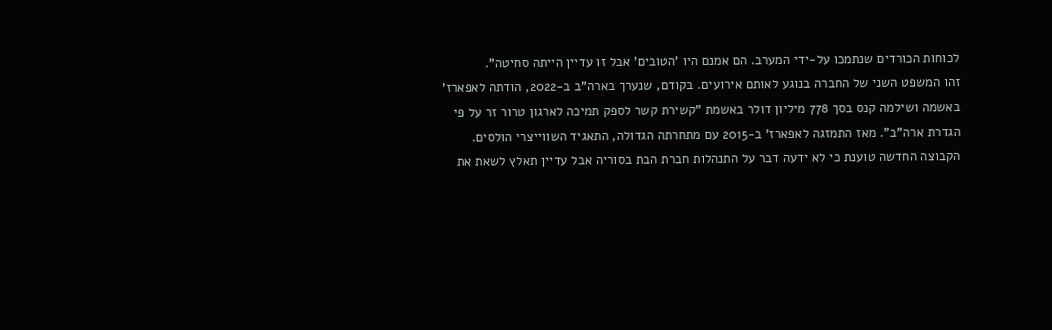לכוחות הכורדים שנתמכו על-ידי המערב. הם אמנם היו 'הטובים' אבל זו עדיין הייתה סחיטה".
זהו המשפט השני של החברה בנוגע לאותם אירועים. בקודם, שנערך בארה"ב ב-2022, הודתה לאפארז' באשמה ושילמה קנס בסך 778 מיליון דולר באשמת "קשירת קשר לספק תמיכה לארגון טרור זר על פי הגדרת ארה"ב". מאז התמזגה לאפארז' ב-2015 עם מתחרתה הגדולה, התאגיד השווייצרי הולסים. הקבוצה החדשה טוענת כי לא ידעה דבר על התנהלות חברת הבת בסוריה אבל עדיין תאלץ לשאת את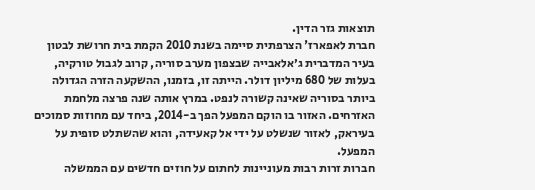תוצאות גזר הדין.
חברת לאפארז' הצרפתית סיימה בשנת 2010 הקמת בית חרושת לבטון בעיר המדברית ג׳אלאבייה שבצפון מערב סוריה, קרוב לגבול טורקיה, בעלות של 680 מיליון דולר. הייתה זו, בזמנו, ההשקעה הזרה הגדולה ביותר בסוריה שאינה קשורה לנפט. במרץ אותה שנה פרצה מלחמת האזרחים. האזור בו הוקם המפעל הפך ב-2014, ביחד עם מחוזות סמוכים בעיראק, לאזור שנשלט על ידי אל קאעידה, והוא שהשתלט סופית על המפעל.
חברות זרות רבות מעוניינות לחתום על חוזים חדשים עם הממשלה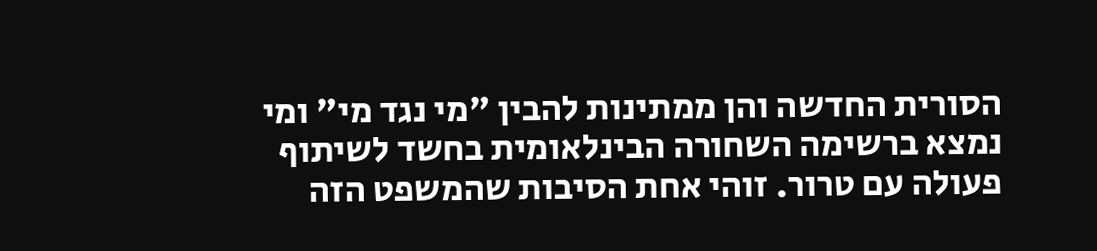הסורית החדשה והן ממתינות להבין "מי נגד מי" ומי נמצא ברשימה השחורה הבינלאומית בחשד לשיתוף פעולה עם טרור. זוהי אחת הסיבות שהמשפט הזה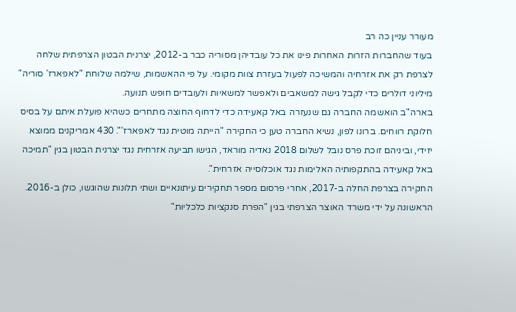מעורר עניין כה רב
בעוד שהחברות הזרות האחרות פינו את כל עובדיהן מסוריה כבר ב-2012, יצרנית הבטון הצרפתית שלחה לצרפת רק את אזרחיה והמשיכה לפעול בעזרת צוות מקומי. על פי ההאשמות, שילמה שלוחת "לאפארז' סוריה" מיליוני דולרים כדי לקבל גישה למשאבים ולאפשר למשאיות ולעובדים חופש תנועה.
בארה"ב הואשמה החברה גם שנעזרה באל קאעידה כדי לדחוף החוצה מתחרים כשהיא פועלת איתם על בסיס חלוקת רווחים. ברונו לפון, נשיא החברה טען כי החקירה "הייתה מוטית נגד לאפארז'". 430 אמריקנים ממוצא יזידי, וביניהם זוכת פרס נובל לשלום 2018 נאדיה מוראד, הגישו תביעה אזרחית נגד יצרנית הבטון בגין "תמיכה באל קאעידה בהתקפותיה האלימות נגד אוכלוסייה אזרחית".
החקירה בצרפת החלה ב-2017, אחרי פרסום מספר תחקירים עיתונאיים ושתי תלונות שהוגשו, כולן ב-2016. הראשונה על ידי משרד האוצר הצרפתי בגין "הפרת סנקציות כלכליות"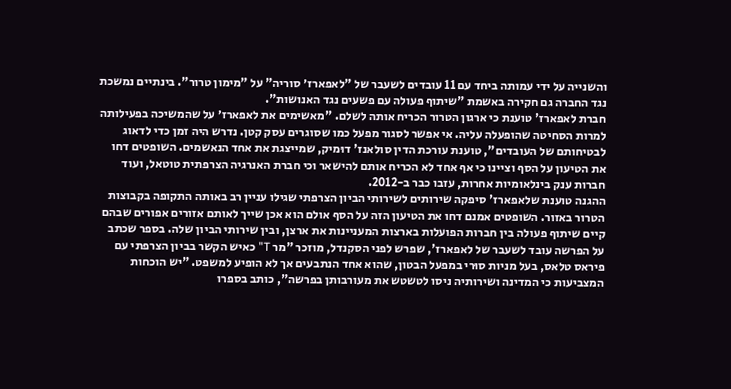והשנייה על ידי עמותה ביחד עם 11 עובדים לשעבר של "לאפארז׳ סוריה" על "מימון טרור". בינתיים נמשכת נגד החברה גם חקירה באשמת "שיתוף פעולה עם פשעים נגד האנושות".
חברת לאפארז' טוענת כי ארגון הטרור הכריח אותה לשלם. "מאשימים את לאפארז׳ על שהמשיכה בפעילותה למרות הסחיטה שהופעלה עליה. אי אפשר לסגור מפעל כמו שסוגרים עסק קטן. נדרש היה זמן כדי לדאוג לבטיחותם של העובדים", טוענת עורכת הדין סולאנז' דוּמיק, שמייצגת את אחד הנאשמים. השופטים דחו את הטיעון על הסף וציינו כי אף אחד לא הכריח אותם להישאר וכי חברת האנרגיה הצרפתית טוטאל, ועוד חברות ענק בינלאומיות אחרות, עזבו כבר ב-2012.
ההגנה טוענת שלאפארז' סיפקה שירותים לשירותי הביון הצרפתי שגילו עניין רב באותה התקופה בקבוצות הטרור באזור. השופטים אמנם דחו את הטיעון הזה על הסף אולם הוא אכן שייך לאותם אזורים אפורים שבהם קיים שיתוף פעולה בין חברות הפועלות בארצות המעניינות את ארצן, ובין שירותי הביון שלה. בספר שכתב על הפרשה עובד לשעבר של לאפארז', שפרש לפני הסקנדל, מוזכר "מר T" כאיש הקשר בביון הצרפתי עם פיראס טלאס, בעל מניות סוּרי במפעל הבטון, שהוא אחד הנתבעים אך לא הופיע למשפט. "יש הוכחות המצביעות כי המדינה ושירותיה ניסו לטשטש את מעורבותן בפרשה", כותב בספרו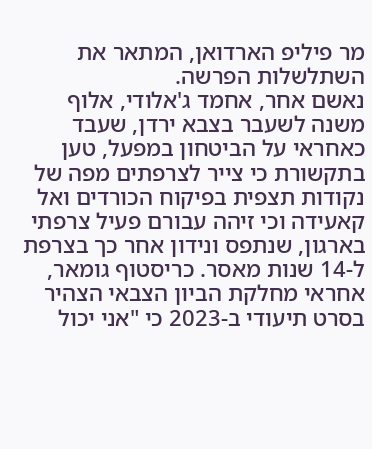מר פיליפ הארדואן, המתאר את השתלשלות הפרשה.
נאשם אחר, אחמד ג'אלודי, אלוף משנה לשעבר בצבא ירדן, שעבד כאחראי על הביטחון במפעל, טען בתקשורת כי צייר לצרפתים מפה של נקודות תצפית בפיקוח הכורדים ואל קאעידה וכי זיהה עבורם פעיל צרפתי בארגון, שנתפס ונידון אחר כך בצרפת ל-14 שנות מאסר. כריסטוף גומאר, אחראי מחלקת הביון הצבאי הצהיר בסרט תיעודי ב-2023 כי "אני יכול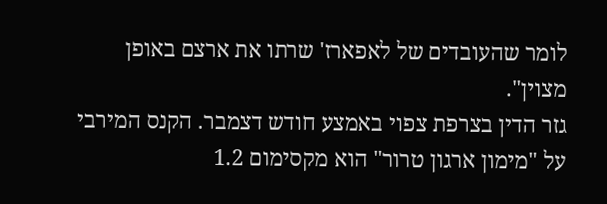לומר שהעובדים של לאפארז' שרתו את ארצם באופן מצוין".
גזר הדין בצרפת צפוי באמצע חודש דצמבר. הקנס המירבי על "מימון ארגון טרור" הוא מקסימום 1.2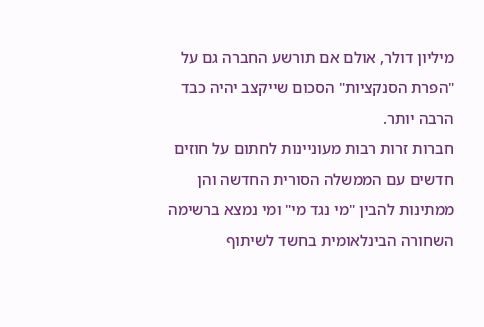מיליון דולר, אולם אם תורשע החברה גם על "הפרת הסנקציות" הסכום שייקצב יהיה כבד הרבה יותר.
חברות זרות רבות מעוניינות לחתום על חוזים חדשים עם הממשלה הסורית החדשה והן ממתינות להבין "מי נגד מי" ומי נמצא ברשימה השחורה הבינלאומית בחשד לשיתוף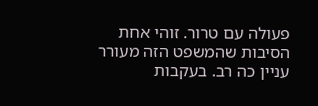פעולה עם טרור. זוהי אחת הסיבות שהמשפט הזה מעורר עניין כה רב. בעקבות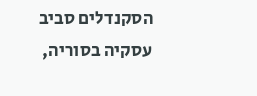הסקנדלים סביב עסקיה בסוריה,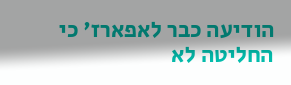הודיעה כבר לאפארז' כי החליטה לא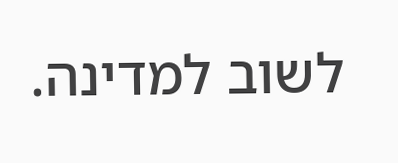לשוב למדינה.